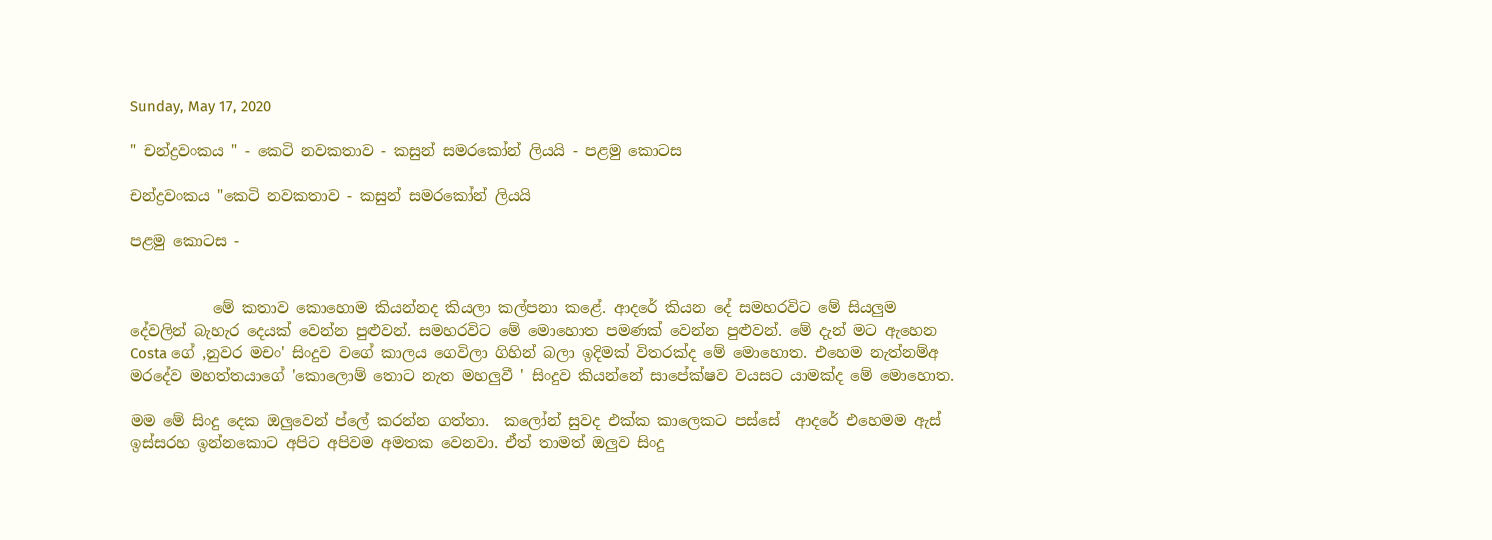Sunday, May 17, 2020

" චන්ද්‍රවංකය " - කෙටි නවකතාව - කසුන් සමරකෝන් ලියයි - පළමු කොටස

චන්ද්‍රවංකය "කෙටි නවකතාව - කසුන් සමරකෝන් ලියයි

පළමු කොටස -


           මේ කතාව කොහොම කියන්නද කියලා කල්පනා කළේ. ආදරේ කියන දේ සමහරවිට මේ සියලුම දේවලින් බැහැර දෙයක් වෙන්න පුළුවන්. සමහරවිට මේ මොහොත පමණක් වෙන්න පුළුවන්. මේ දැන් මට ඇහෙන Costa ගේ ,නුවර මචං' සිංදුව වගේ කාලය ගෙවිලා ගිහින් බලා ඉදිමක් විතරක්ද මේ මොහොත. එහෙම නැත්නම්අ මරදේව මහත්තයාගේ 'කොලොම් තොට නැත මහලුවී ' සිංදුව කියන්නේ සාපේක්ෂව වයසට යාමක්ද මේ මොහොත.

මම මේ සිංදු දෙක ඔලුවෙන් ප්ලේ කරන්න ගත්තා.  කලෝන් සුවද එක්ක කාලෙකට පස්සේ  ආදරේ එහෙමම ඇස් ඉස්සරහ ඉන්නකොට අපිට අපිවම අමතක වෙනවා. ඒත් තාමත් ඔලුව සිංදු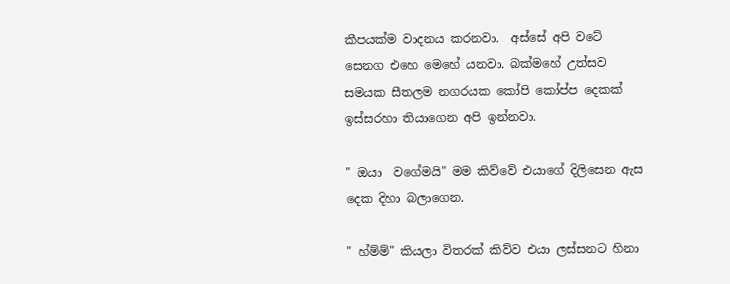කීපයක්ම වාදනය කරනවා.  අස්සේ අපි වටේ සෙනග එහෙ මෙහේ යනවා. බක්මහේ උත්සව සමයක සීතලම නගරයක කෝපි කෝප්ප දෙකක් ඉස්සරහා තියාගෙන අපි ඉන්නවා.

" ඔයා  වගේමයි" මම කිව්වේ එයාගේ දිලිසෙන ඇස දෙක දිහා බලාගෙන.

" හ්ම්ම්" කියලා විතරක් කිව්ව එයා ලස්සනට හිනා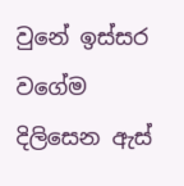වුනේ ඉස්සර වගේම දිලිසෙන ඇස්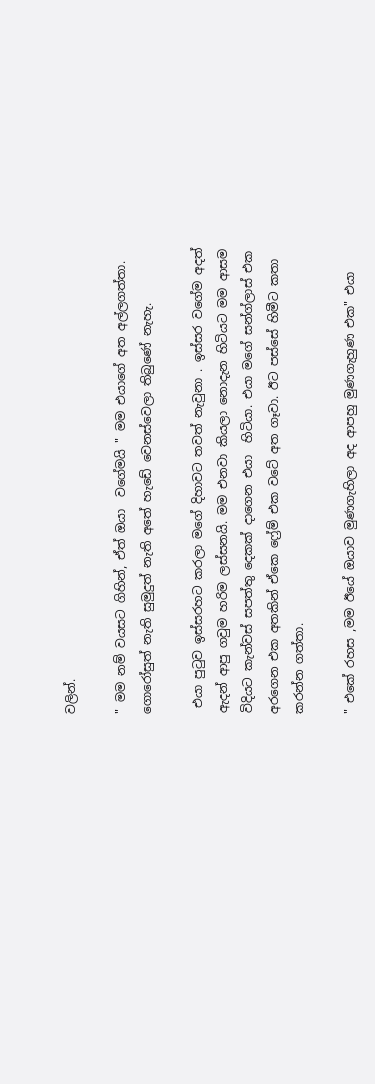වලින්.

" මම නම් වයසට ගිහින්, ඒත් ඔයා  වගේමයි " මම එයාගේ අත අල්ලගත්තා. ගොරෝසුත් නැති සුමුදුත් නැති අතේ හැඩේ වෙනස්වෙලා තිබුණේ නැහැ.

 එයා පුටුව ඉස්සරහට කරලා මගේ දිහාවට තවත් නැවුනා . ඉස්සර වගේම අදත් ඇදන් ආපු ගවුම හරිම ලස්සනයි. මම එනවා කියලා නොදැන හිටියට මම ආසම විදියට කැන්වස් සපත්තු දෙකක් දාගෙන එයා  හිටියා. එයා මගේ සන්ග්ලාස් එක අරගෙන එක අතකින් ඒකෙ ෆ්‍රේම් එක වටේ අත ගෑවා. ඊට පස්සේ හිමීට කතා කරන්න ගත්තා.

" එකේ රහස ,මම ඊයේ ඔයාව මුණගැහිලා අද ආපහු මුණගැහුණ එක" එයා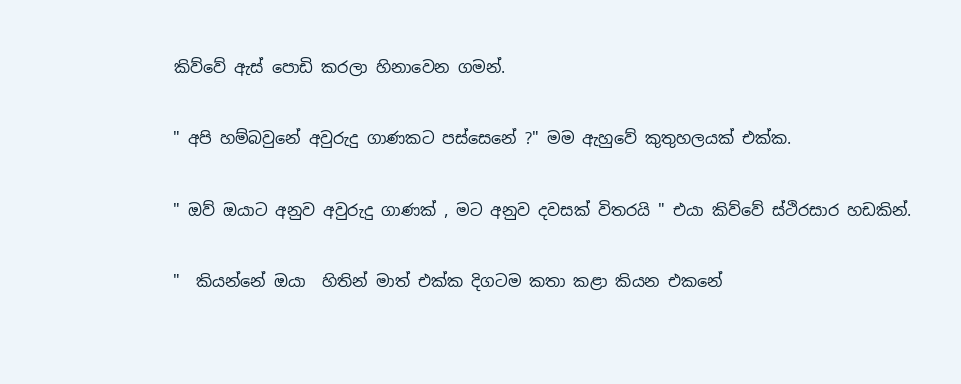කිව්වේ ඇස් පොඩි කරලා හිනාවෙන ගමන්.

" අපි හම්බවුනේ අවුරුදු ගාණකට පස්සෙනේ ?" මම ඇහුවේ කුතුහලයක් එක්ක.

" ඔව් ඔයාට අනුව අවුරුදු ගාණක් , මට අනුව දවසක් විතරයි " එයා කිව්වේ ස්ථිරසාර හඩකින්.

"  කියන්නේ ඔයා  හිතින් මාත් එක්ක දිගටම කතා කළා කියන එකනේ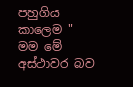පහුගිය කාලෙම " මම මේ අස්ථාවර බව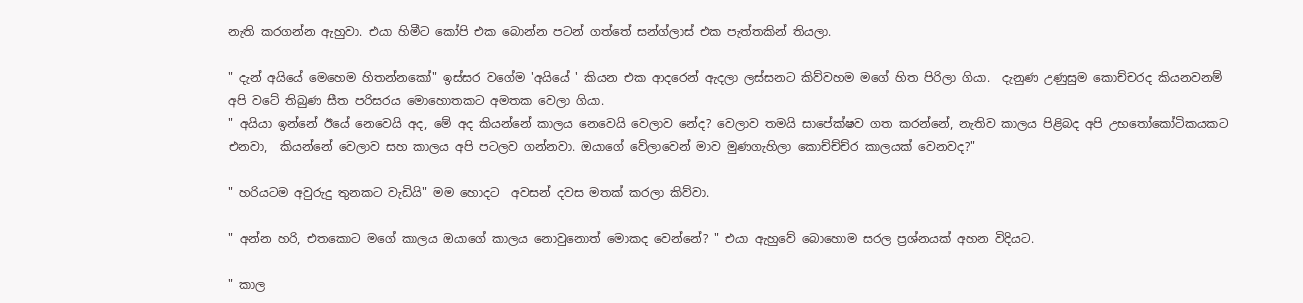නැති කරගන්න ඇහුවා. එයා හිමීට කෝපි එක බොන්න පටන් ගත්තේ සන්ග්ලාස් එක පැත්තකින් තියලා.

" දැන් අයියේ මෙහෙම හිතන්නකෝ" ඉස්සර වගේම 'අයියේ ' කියන එක ආදරෙන් ඇදලා ලස්සනට කිව්වහම මගේ හිත පිරිලා ගියා.  දැනුණ උණුසුම කොච්චරද කියනවනම් අපි වටේ තිබුණ සීත පරිසරය මොහොතකට අමතක වෙලා ගියා.
" අයියා ඉන්නේ ඊයේ නෙවෙයි අද, මේ අද කියන්නේ කාලය නෙවෙයි වෙලාව නේද? වෙලාව තමයි සාපේක්ෂව ගත කරන්නේ, නැතිව කාලය පිළිබද අපි උභතෝකෝටිකයකට එනවා,  කියන්නේ වෙලාව සහ කාලය අපි පටලව ගන්නවා. ඔයාගේ වේලාවෙන් මාව මුණගැහිලා කොච්ච්ච්ර කාලයක් වෙනවද?"

" හරියටම අවුරුදු තුනකට වැඩියි" මම හොදට  අවසන් දවස මතක් කරලා කිව්වා.

" අන්න හරි, එතකොට මගේ කාලය ඔයාගේ කාලය නොවුනොත් මොකද වෙන්නේ? " එයා ඇහුවේ බොහොම සරල ප්‍රශ්නයක් අහන විදියට.

" කාල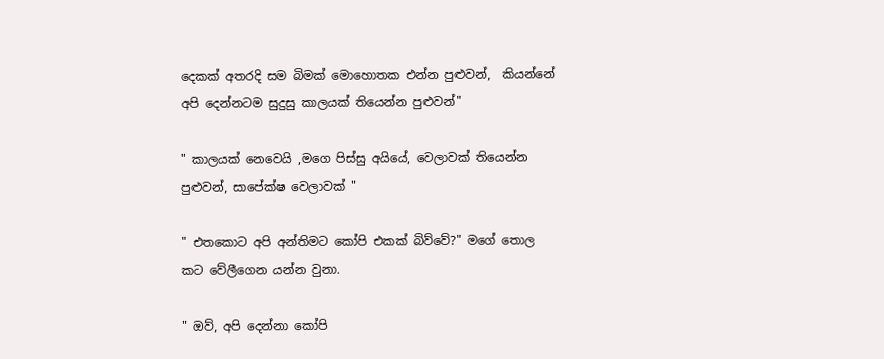දෙකක් අතරදි සම බිමක් මොහොතක එන්න පුළුවන්,  කියන්නේ අපි දෙන්නටම සුදුසු කාලයක් තියෙන්න පුළුවන්"

" කාලයක් නෙවෙයි ,මගෙ පිස්සු අයියේ, වෙලාවක් තියෙන්න පුළුවන්, සාපේක්ෂ වෙලාවක් "

" එතකොට අපි අන්තිමට කෝපි එකක් බිව්වේ?" මගේ තොල කට වේලීගෙන යන්න වුනා.

" ඔව්, අපි දෙන්නා කෝපි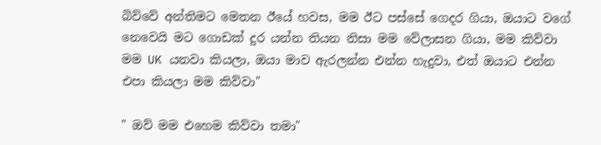බිව්වේ අන්තිමට මෙතන ඊයේ හවස, මම ඊට පස්සේ ගෙදර ගියා, ඔයාට වගේ නෙවෙයි මට ගොඩක් දුර යන්න තියන නිසා මම වේලාසන ගියා, මම කිව්වා මම UK යනවා කියලා, ඔයා මාව ඇරලන්න එන්න හැදුවා, එත් ඔයාට එන්න එපා කියලා මම කිව්වා"

" ඔව් මම එහෙම කිව්වා තමා"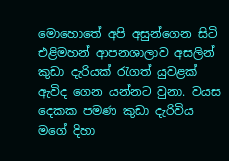මොහොතේ අපි අසුන්ගෙන සිටි එළිමහන් ආපනශාලාව අසලින් කුඩා දැරියක් රැගත් යුවළක් ඇවිද ගෙන යන්නට වුනා. වයස දෙකක පමණ කුඩා දැරිවිය මගේ දිහා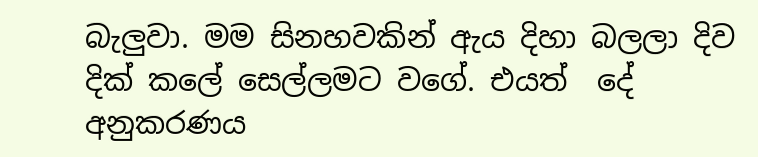බැලුවා. මම සිනහවකින් ඇය දිහා බලලා දිව දික් කලේ සෙල්ලමට වගේ. එයත්  දේ අනුකරණය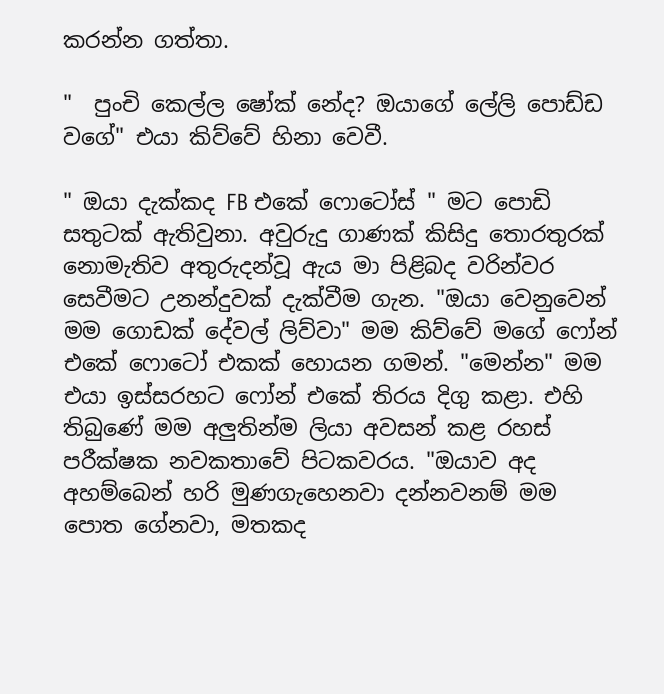කරන්න ගත්තා.

"  පුංචි කෙල්ල ෂෝක් නේද? ඔයාගේ ලේලි පොඩ්ඩ වගේ" එයා කිව්වේ හිනා වෙවී.

" ඔයා දැක්කද FB එකේ ෆොටෝස් " මට පොඩි සතුටක් ඇතිවුනා. අවුරුදු ගාණක් කිසිදු තොරතුරක් නොමැතිව අතුරුදන්වූ ඇය මා පිළිබද වරින්වර සෙවීමට උනන්දුවක් දැක්වීම ගැන. "ඔයා වෙනුවෙන් මම ගොඩක් දේවල් ලිව්වා" මම කිව්වේ මගේ ෆෝන් එකේ ෆොටෝ එකක් හොයන ගමන්. "මෙන්න" මම එයා ඉස්සරහට ෆෝන් එකේ තිරය දිගු කළා. එහි තිබුණේ මම අලුතින්ම ලියා අවසන් කළ රහස් පරීක්ෂක නවකතාවේ පිටකවරය. "ඔයාව අද අහම්බෙන් හරි මුණගැහෙනවා දන්නවනම් මම පොත ගේනවා, මතකද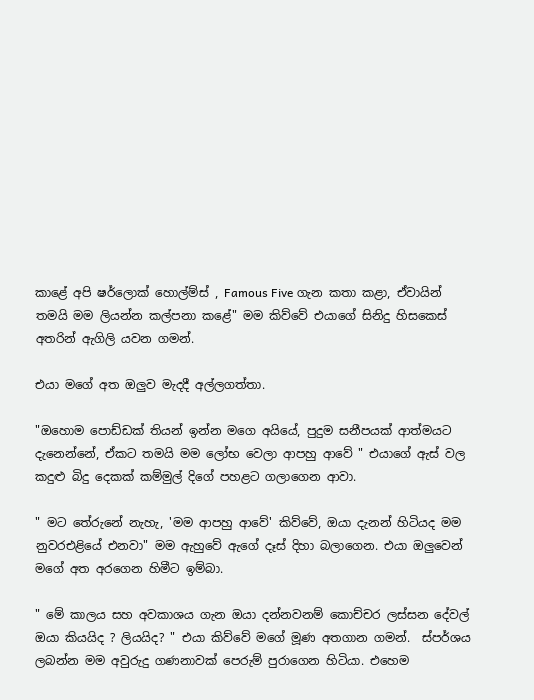කාළේ අපි ෂර්ලොක් හොල්ම්ස් , Famous Five ගැන කතා කළා, ඒවායින් තමයි මම ලියන්න කල්පනා කළේ" මම කිව්වේ එයාගේ සිනිදු හිසකෙස් අතරින් ඇගිලි යවන ගමන්.

එයා මගේ අත ඔලුව මැදදී අල්ලගත්තා.

"ඔහොම පොඩ්ඩක් තියන් ඉන්න මගෙ අයියේ, පුදුම සනීපයක් ආත්මයට දැනෙන්නේ, ඒකට තමයි මම ලෝභ වෙලා ආපහු ආවේ " එයාගේ ඇස් වල කදුළු බිදු දෙකක් කම්මුල් දිගේ පහළට ගලාගෙන ආවා.

" මට තේරුනේ නැහැ, 'මම ආපහු ආවේ' කිව්වේ, ඔයා දැනන් හිටියද මම නුවරඑළියේ එනවා" මම ඇහුවේ ඇගේ දෑස් දිහා බලාගෙන. එයා ඔලුවෙන් මගේ අත අරගෙන හිමීට ඉම්බා.

" මේ කාලය සහ අවකාශය ගැන ඔයා දන්නවනම් කොච්චර ලස්සන දේවල් ඔයා කියයිද ? ලියයිද? " එයා කිව්වේ මගේ මූණ අතගාන ගමන්.  ස්පර්ශය ලබන්න මම අවුරුදු ගණනාවක් පෙරුම් පුරාගෙන හිටියා. එහෙම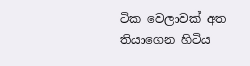ටික වෙලාවක් අත තියාගෙන හිටිය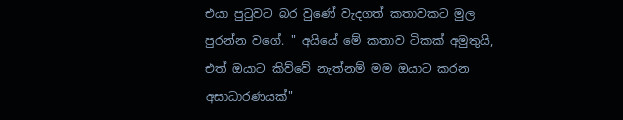එයා පුටුවට බර වුණේ වැදගත් කතාවකට මුල පුරන්න වගේ. " අයියේ මේ කතාව ටිකක් අමුතුයි, එත් ඔයාට කිව්වේ නැත්නම් මම ඔයාට කරන අසාධාරණයක්"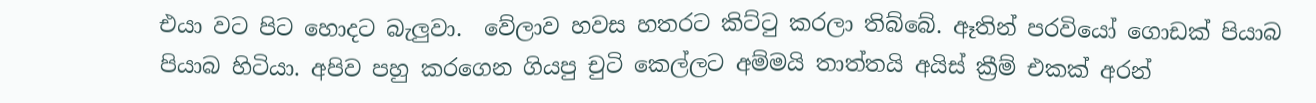එයා වට පිට හොදට බැලුවා.  වේලාව හවස හතරට කිට්ටු කරලා තිබ්බේ. ඈතින් පරවියෝ ගොඩක් පියාබ පියාබ හිටියා. අපිව පහු කරගෙන ගියපු චුටි කෙල්ලට අම්මයි තාත්තයි අයිස් ක්‍රීම් එකක් අරන්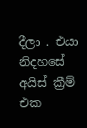දීලා . එයා නිදහසේ අයිස් ක්‍රීම් එක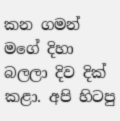කන ගමන් මගේ දිහා බලලා දිව දික් කළා. අපි හිටපු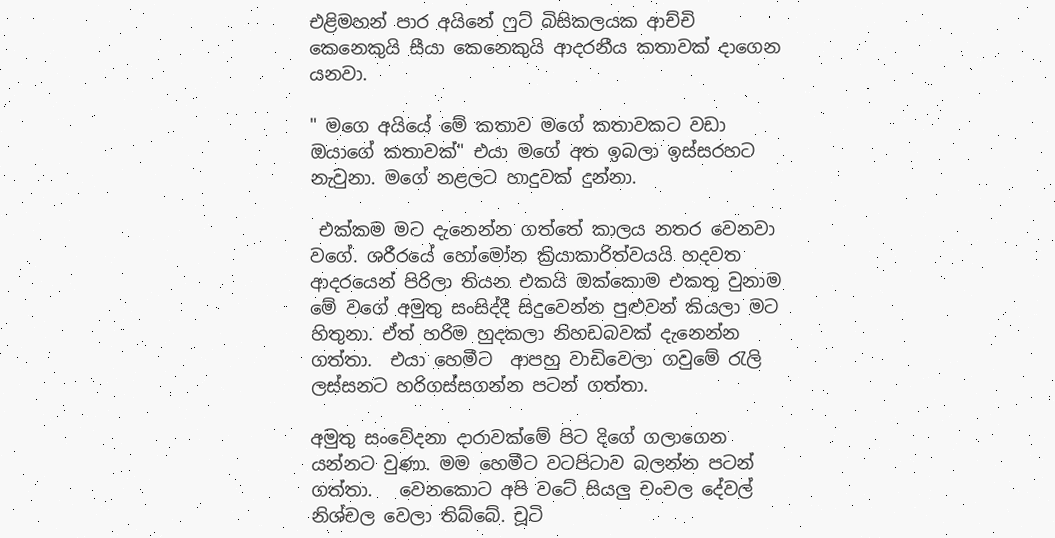එළිමහන් පාර අයිනේ ෆුට් බිසිකලයක ආච්චි කෙනෙකුයි සීයා කෙනෙකුයි ආදරනීය කතාවක් දාගෙන යනවා.

" මගෙ අයියේ මේ කතාව මගේ කතාවකට වඩා ඔයාගේ කතාවක්" එයා මගේ අත ඉබලා ඉස්සරහට නැවුනා. මගේ නළලට හාදුවක් දුන්නා.

 එක්කම මට දැනෙන්න ගත්තේ කාලය නතර වෙනවා වගේ. ශරීරයේ හෝමෝන ක්‍රියාකාරිත්වයයි හදවත ආදරයෙන් පිරිලා තියන එකයි ඔක්කොම එකතු වුනාම මේ වගේ අමුතු සංසිද්දී සිදුවෙන්න පුළුවන් කියලා මට හිතුනා. ඒත් හරිම හුදකලා නිහඩබවක් දැනෙන්න ගත්තා.  එයා හෙමීට  ආපහු වාඩිවෙලා ගවුමේ රැලි ලස්සනට හරිගස්සගන්න පටන් ගත්තා.

අමුතු සංවේදනා දාරාවක්මේ පිට දිගේ ගලාගෙන යන්නට වුණා. මම හෙමීට වටපිටාව බලන්න පටන් ගත්තා.   වෙනකොට අපි වටේ සියලු චංචල දේවල් නිශ්චල වෙලා තිබ්බේ. චූටි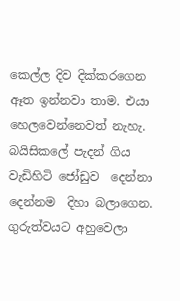කෙල්ල දිව දික්කරගෙන ඈත ඉන්නවා තාම. එයා හෙලවෙන්නෙවත් නැහැ. බයිසිකලේ පැදන් ගිය වැඩිහිටි ජෝඩුව  දෙන්නා  දෙන්නම  දිහා බලාගෙන. ගුරුත්වයට අහුවෙලා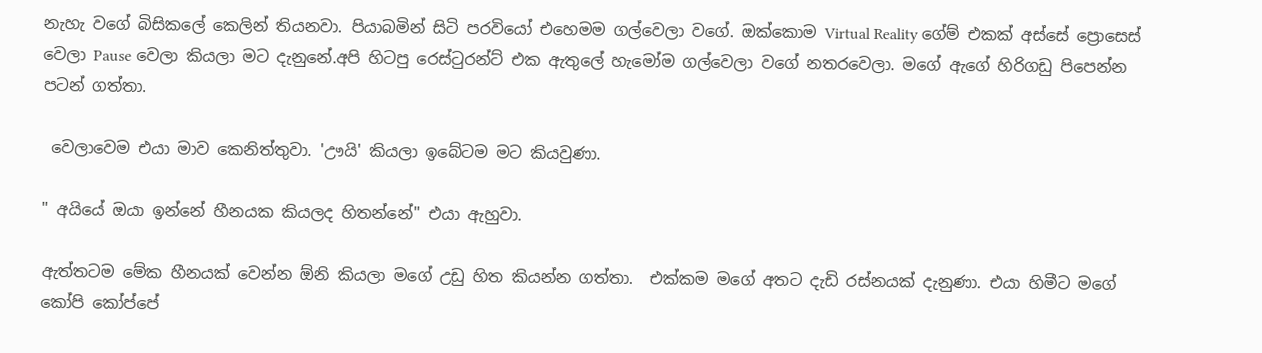නැහැ වගේ බිසිකලේ කෙලින් තියනවා. පියාබමින් සිටි පරවියෝ එහෙමම ගල්වෙලා වගේ. ඔක්කොම Virtual Reality ගේම් එකක් අස්සේ ප්‍රොසෙස් වෙලා Pause වෙලා කියලා මට දැනුනේ.අපි හිටපු රෙස්ටුරන්ට් එක ඇතුලේ හැමෝම ගල්වෙලා වගේ නතරවෙලා. මගේ ඇගේ හිරිගඩු පිපෙන්න පටන් ගත්තා.

 වෙලාවෙම එයා මාව කෙනිත්තුවා. 'ඌයි' කියලා ඉබේටම මට කියවුණා.

" අයියේ ඔයා ඉන්නේ හීනයක කියලද හිතන්නේ" එයා ඇහුවා.

ඇත්තටම මේක හීනයක් වෙන්න ඕනි කියලා මගේ උඩු හිත කියන්න ගත්තා.  එක්කම මගේ අතට දැඩි රස්නයක් දැනුණා. එයා හිමීට මගේ කෝපි කෝප්පේ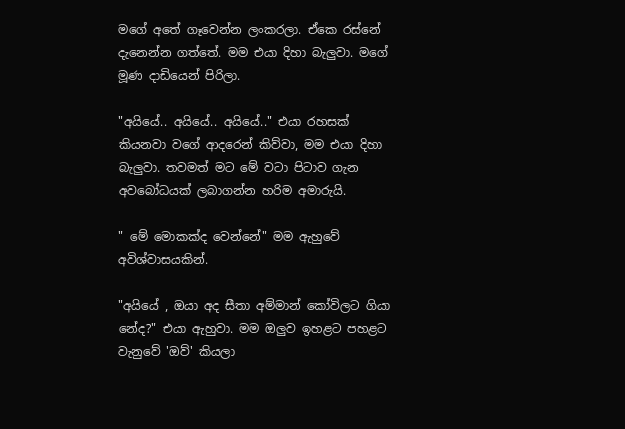මගේ අතේ ගෑවෙන්න ලංකරලා. ඒකෙ රස්නේ දැනෙන්න ගත්තේ. මම එයා දිහා බැලුවා. මගේ මූණ දාඩියෙන් පිරිලා.

"අයියේ.. අයියේ.. අයියේ.." එයා රහසක් කියනවා වගේ ආදරෙන් කිව්වා, මම එයා දිහා බැලුවා. තවමත් මට මේ වටා පිටාව ගැන අවබෝධයක් ලබාගන්න හරිම අමාරුයි.

" මේ මොකක්ද වෙන්නේ" මම ඇහුවේ අවිශ්වාසයකින්.

"අයියේ , ඔයා අද සීතා අම්මාන් කෝවිලට ගියා නේද?" එයා ඇහුවා. මම ඔලුව ඉහළට පහළට වැනුවේ 'ඔව්' කියලා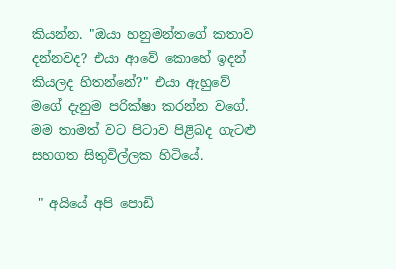කියන්න. "ඔයා හනුමන්තගේ කතාව දන්නවද? එයා ආවේ කොහේ ඉදන් කියලද හිතන්නේ?" එයා ඇහුවේ මගේ දැනුම පරික්ෂා කරන්න වගේ. මම තාමත් වට පිටාව පිළිබද ගැටළු සහගත සිතුවිල්ලක හිටියේ.

 " අයියේ අපි පොඩි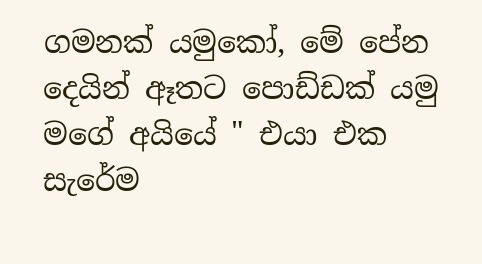ගමනක් යමුකෝ, මේ පේන දෙයින් ඈතට පොඩ්ඩක් යමු මගේ අයියේ " එයා එක සැරේම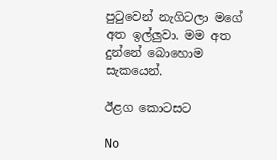පුටුවෙන් නැගිටලා මගේ අත ඉල්ලුවා. මම අත දුන්නේ බොහොම සැකයෙන්.

ඊළග කොටසට

No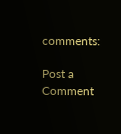comments:

Post a Comment